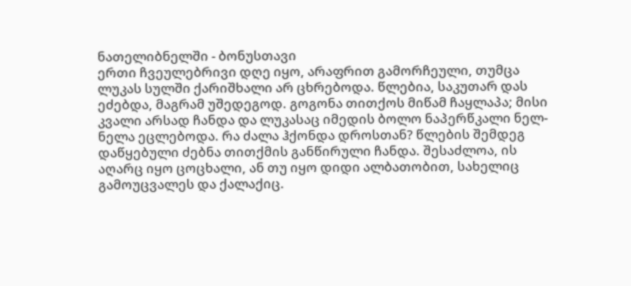ნათელიბნელში - ბონუსთავი
ერთი ჩვეულებრივი დღე იყო, არაფრით გამორჩეული, თუმცა ლუკას სულში ქარიშხალი არ ცხრებოდა. წლებია, საკუთარ დას ეძებდა, მაგრამ უშედეგოდ. გოგონა თითქოს მიწამ ჩაყლაპა; მისი კვალი არსად ჩანდა და ლუკასაც იმედის ბოლო ნაპერწკალი ნელ-ნელა ეცლებოდა. რა ძალა ჰქონდა დროსთან? წლების შემდეგ დაწყებული ძებნა თითქმის განწირული ჩანდა. შესაძლოა, ის აღარც იყო ცოცხალი, ან თუ იყო დიდი ალბათობით, სახელიც გამოუცვალეს და ქალაქიც.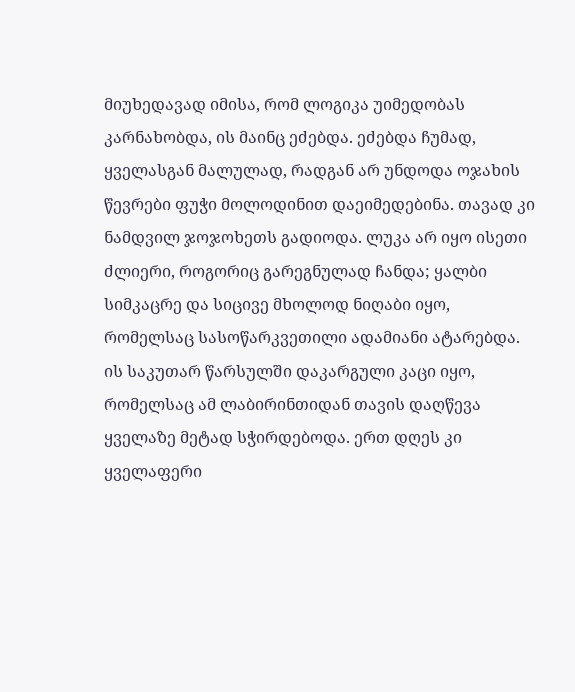მიუხედავად იმისა, რომ ლოგიკა უიმედობას კარნახობდა, ის მაინც ეძებდა. ეძებდა ჩუმად, ყველასგან მალულად, რადგან არ უნდოდა ოჯახის წევრები ფუჭი მოლოდინით დაეიმედებინა. თავად კი ნამდვილ ჯოჯოხეთს გადიოდა. ლუკა არ იყო ისეთი ძლიერი, როგორიც გარეგნულად ჩანდა; ყალბი სიმკაცრე და სიცივე მხოლოდ ნიღაბი იყო, რომელსაც სასოწარკვეთილი ადამიანი ატარებდა. ის საკუთარ წარსულში დაკარგული კაცი იყო, რომელსაც ამ ლაბირინთიდან თავის დაღწევა ყველაზე მეტად სჭირდებოდა. ერთ დღეს კი ყველაფერი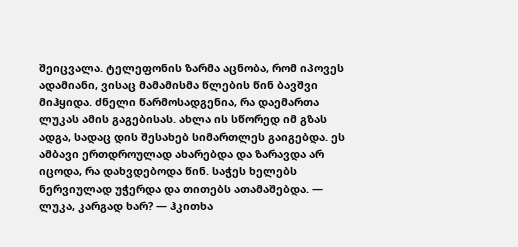შეიცვალა. ტელეფონის ზარმა აცნობა, რომ იპოვეს ადამიანი, ვისაც მამამისმა წლების წინ ბავშვი მიჰყიდა. ძნელი წარმოსადგენია, რა დაემართა ლუკას ამის გაგებისას. ახლა ის სწორედ იმ გზას ადგა, სადაც დის შესახებ სიმართლეს გაიგებდა. ეს ამბავი ერთდროულად ახარებდა და ზარავდა არ იცოდა, რა დახვდებოდა წინ. საჭეს ხელებს ნერვიულად უჭერდა და თითებს ათამაშებდა. — ლუკა, კარგად ხარ? — ჰკითხა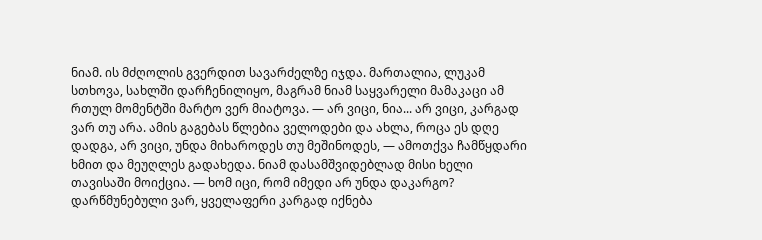ნიამ. ის მძღოლის გვერდით სავარძელზე იჯდა. მართალია, ლუკამ სთხოვა, სახლში დარჩენილიყო, მაგრამ ნიამ საყვარელი მამაკაცი ამ რთულ მომენტში მარტო ვერ მიატოვა. — არ ვიცი, ნია... არ ვიცი, კარგად ვარ თუ არა. ამის გაგებას წლებია ველოდები და ახლა, როცა ეს დღე დადგა, არ ვიცი, უნდა მიხაროდეს თუ მეშინოდეს, — ამოთქვა ჩამწყდარი ხმით და მეუღლეს გადახედა. ნიამ დასამშვიდებლად მისი ხელი თავისაში მოიქცია. — ხომ იცი, რომ იმედი არ უნდა დაკარგო? დარწმუნებული ვარ, ყველაფერი კარგად იქნება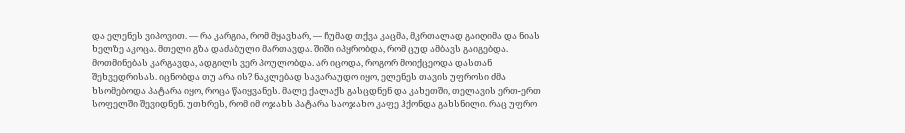და ელენეს ვიპოვით. — რა კარგია, რომ მყავხარ, — ჩუმად თქვა კაცმა, მკრთალად გაიღიმა და ნიას ხელზე აკოცა. მთელი გზა დაძაბული მართავდა. შიში იპყრობდა, რომ ცუდ ამბავს გაიგებდა. მოთმინებას კარგავდა, ადგილს ვერ პოულობდა. არ იცოდა, როგორ მოიქცეოდა დასთან შეხვედრისას. იცნობდა თუ არა ის? ნაკლებად სავარაუდო იყო, ელენეს თავის უფროსი ძმა ხსომებოდა პატარა იყო, როცა წაიყვანეს. მალე ქალაქს გასცდნენ და კახეთში, თელავის ერთ-ერთ სოფელში შევიდნენ. უთხრეს, რომ იმ ოჯახს პატარა საოჯახო კაფე ჰქონდა გახსნილი. რაც უფრო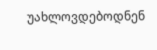უახლოვდებოდნენ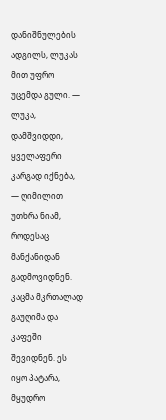დანიშნულების ადგილს, ლუკას მით უფრო უცემდა გული. — ლუკა, დამშვიდდი, ყველაფერი კარგად იქნება, — ღიმილით უთხრა ნიამ, როდესაც მანქანიდან გადმოვიდნენ. კაცმა მკრთალად გაუღიმა და კაფეში შევიდნენ. ეს იყო პატარა, მყუდრო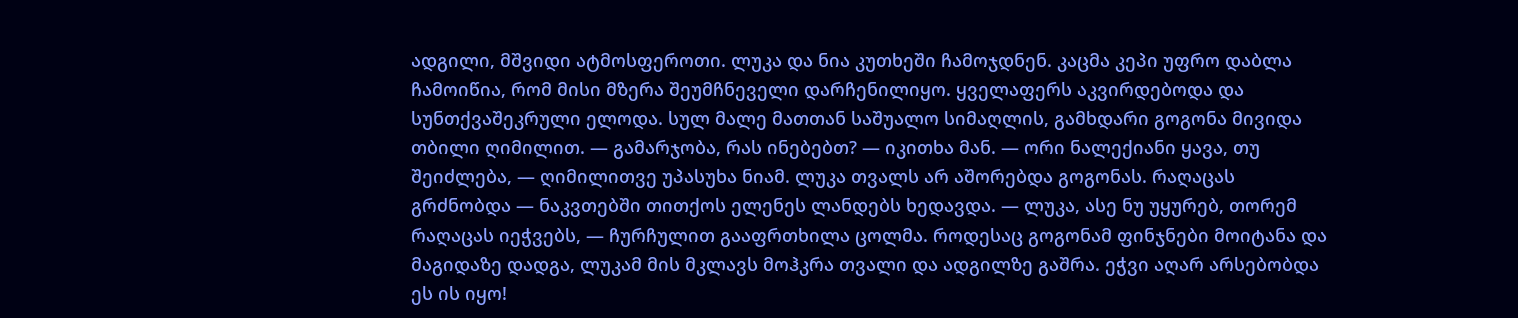ადგილი, მშვიდი ატმოსფეროთი. ლუკა და ნია კუთხეში ჩამოჯდნენ. კაცმა კეპი უფრო დაბლა ჩამოიწია, რომ მისი მზერა შეუმჩნეველი დარჩენილიყო. ყველაფერს აკვირდებოდა და სუნთქვაშეკრული ელოდა. სულ მალე მათთან საშუალო სიმაღლის, გამხდარი გოგონა მივიდა თბილი ღიმილით. — გამარჯობა, რას ინებებთ? — იკითხა მან. — ორი ნალექიანი ყავა, თუ შეიძლება, — ღიმილითვე უპასუხა ნიამ. ლუკა თვალს არ აშორებდა გოგონას. რაღაცას გრძნობდა — ნაკვთებში თითქოს ელენეს ლანდებს ხედავდა. — ლუკა, ასე ნუ უყურებ, თორემ რაღაცას იეჭვებს, — ჩურჩულით გააფრთხილა ცოლმა. როდესაც გოგონამ ფინჯნები მოიტანა და მაგიდაზე დადგა, ლუკამ მის მკლავს მოჰკრა თვალი და ადგილზე გაშრა. ეჭვი აღარ არსებობდა ეს ის იყო!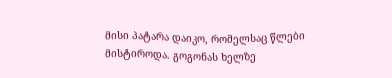მისი პატარა დაიკო, რომელსაც წლები მისტიროდა. გოგონას ხელზე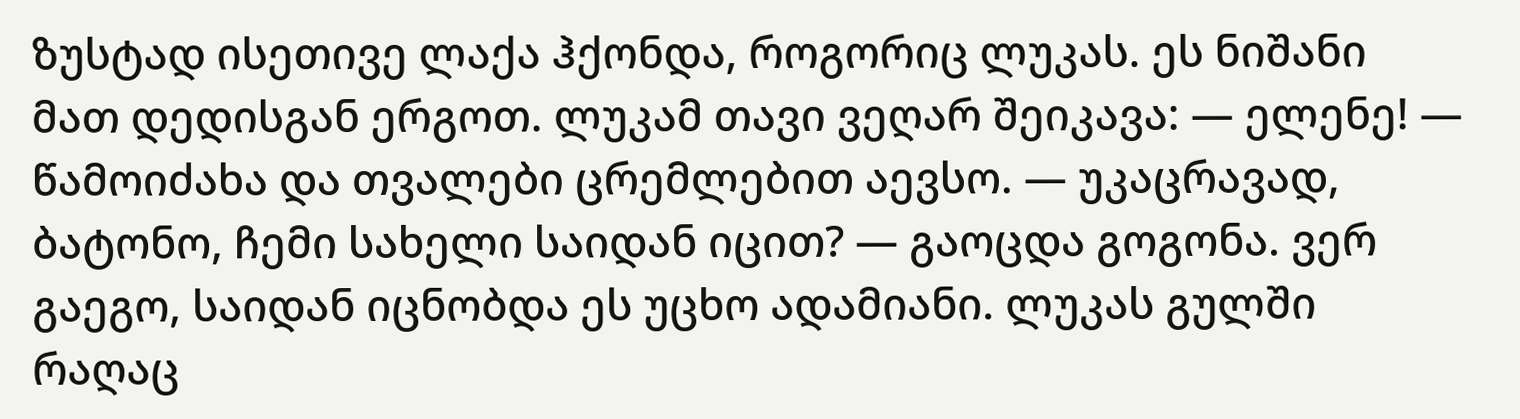ზუსტად ისეთივე ლაქა ჰქონდა, როგორიც ლუკას. ეს ნიშანი მათ დედისგან ერგოთ. ლუკამ თავი ვეღარ შეიკავა: — ელენე! — წამოიძახა და თვალები ცრემლებით აევსო. — უკაცრავად, ბატონო, ჩემი სახელი საიდან იცით? — გაოცდა გოგონა. ვერ გაეგო, საიდან იცნობდა ეს უცხო ადამიანი. ლუკას გულში რაღაც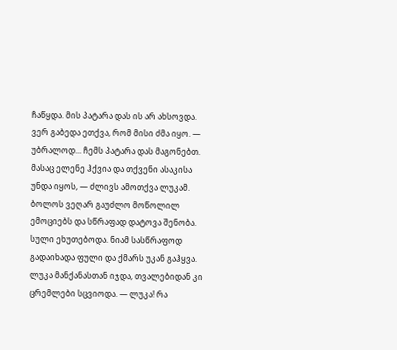ჩაწყდა. მის პატარა დას ის არ ახსოვდა. ვერ გაბედა ეთქვა, რომ მისი ძმა იყო. — უბრალოდ... ჩემს პატარა დას მაგონებთ. მასაც ელენე ჰქვია და თქვენი ასაკისა უნდა იყოს, — ძლივს ამოთქვა ლუკამ. ბოლოს ვეღარ გაუძლო მოწოლილ ემოციებს და სწრაფად დატოვა შენობა. სული ეხუთებოდა. ნიამ სასწრაფოდ გადაიხადა ფული და ქმარს უკან გაჰყვა. ლუკა მანქანასთან იჯდა, თვალებიდან კი ცრემლები სცვიოდა. — ლუკა! რა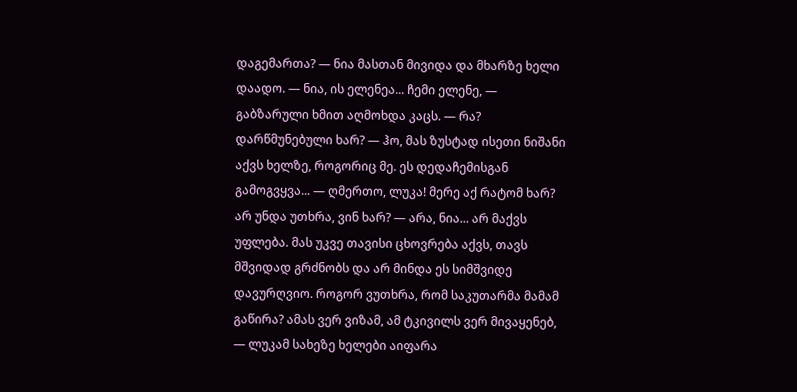დაგემართა? — ნია მასთან მივიდა და მხარზე ხელი დაადო. — ნია, ის ელენეა... ჩემი ელენე, — გაბზარული ხმით აღმოხდა კაცს. — რა? დარწმუნებული ხარ? — ჰო, მას ზუსტად ისეთი ნიშანი აქვს ხელზე, როგორიც მე. ეს დედაჩემისგან გამოგვყვა... — ღმერთო, ლუკა! მერე აქ რატომ ხარ? არ უნდა უთხრა, ვინ ხარ? — არა, ნია... არ მაქვს უფლება. მას უკვე თავისი ცხოვრება აქვს, თავს მშვიდად გრძნობს და არ მინდა ეს სიმშვიდე დავურღვიო. როგორ ვუთხრა, რომ საკუთარმა მამამ გაწირა? ამას ვერ ვიზამ, ამ ტკივილს ვერ მივაყენებ, — ლუკამ სახეზე ხელები აიფარა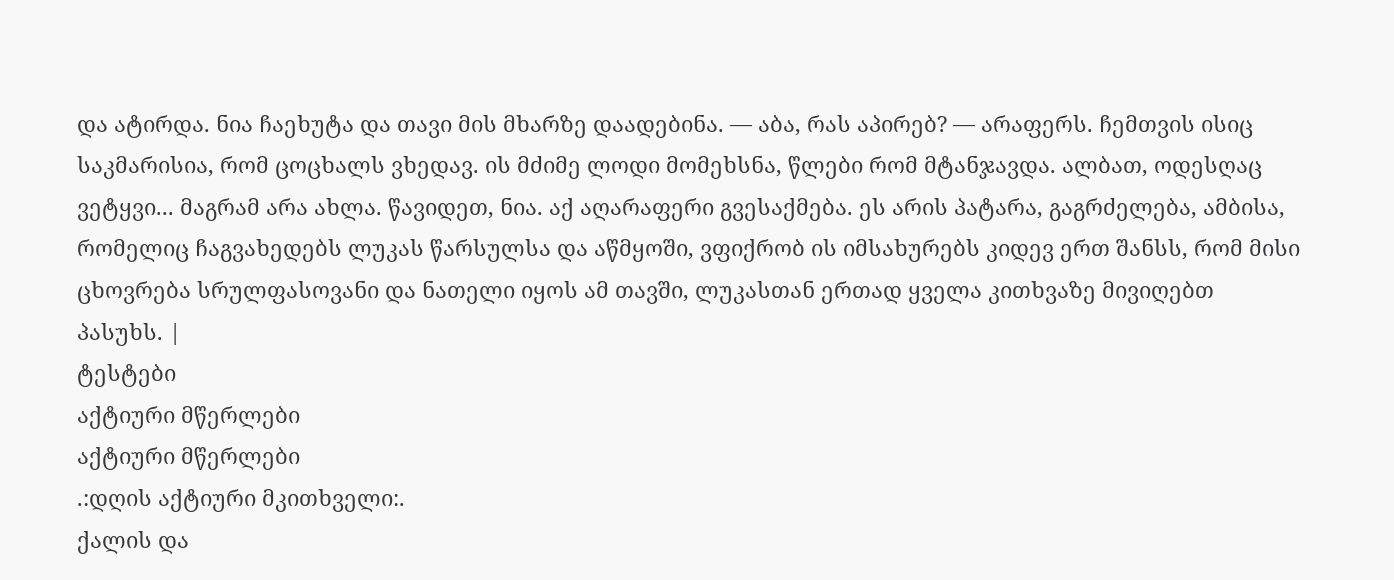და ატირდა. ნია ჩაეხუტა და თავი მის მხარზე დაადებინა. — აბა, რას აპირებ? — არაფერს. ჩემთვის ისიც საკმარისია, რომ ცოცხალს ვხედავ. ის მძიმე ლოდი მომეხსნა, წლები რომ მტანჯავდა. ალბათ, ოდესღაც ვეტყვი... მაგრამ არა ახლა. წავიდეთ, ნია. აქ აღარაფერი გვესაქმება. ეს არის პატარა, გაგრძელება, ამბისა, რომელიც ჩაგვახედებს ლუკას წარსულსა და აწმყოში, ვფიქრობ ის იმსახურებს კიდევ ერთ შანსს, რომ მისი ცხოვრება სრულფასოვანი და ნათელი იყოს ამ თავში, ლუკასთან ერთად ყველა კითხვაზე მივიღებთ პასუხს. |
ტესტები
აქტიური მწერლები
აქტიური მწერლები
.:დღის აქტიური მკითხველი:.
ქალის და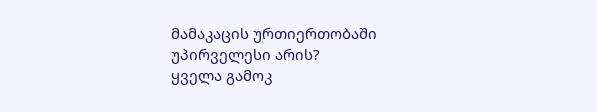მამაკაცის ურთიერთობაში უპირველესი არის?
ყველა გამოკ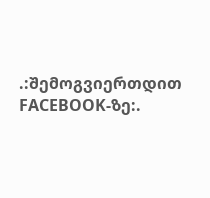.:შემოგვიერთდით FACEBOOK-ზე:.